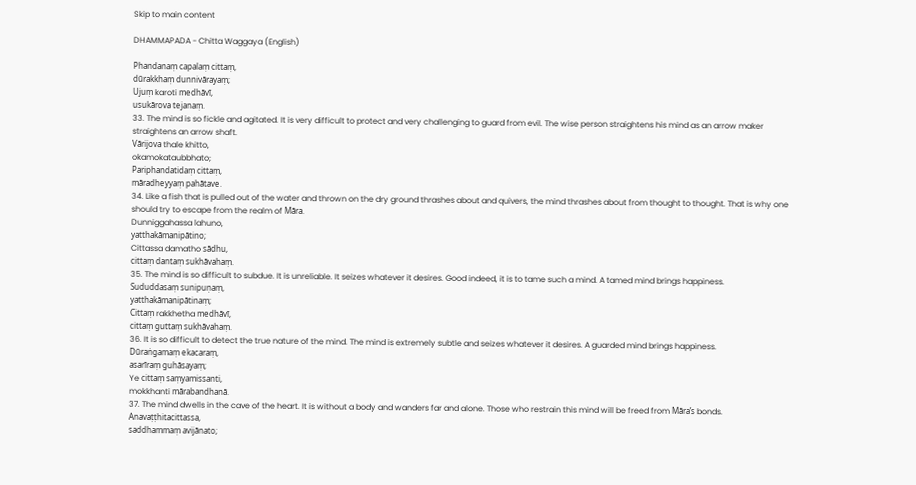Skip to main content

DHAMMAPADA - Chitta Waggaya (English)

Phandanaṃ capalaṃ cittaṃ,
dūrakkhaṃ dunnivārayaṃ;
Ujuṃ karoti medhāvī,
usukārova tejanaṃ.
33. The mind is so fickle and agitated. It is very difficult to protect and very challenging to guard from evil. The wise person straightens his mind as an arrow maker straightens an arrow shaft.
Vārijova thale khitto,
okamokataubbhato;
Pariphandatidaṃ cittaṃ,
māradheyyaṃ pahātave.
34. Like a fish that is pulled out of the water and thrown on the dry ground thrashes about and quivers, the mind thrashes about from thought to thought. That is why one should try to escape from the realm of Māra.
Dunniggahassa lahuno,
yatthakāmanipātino;
Cittassa damatho sādhu,
cittaṃ dantaṃ sukhāvahaṃ.
35. The mind is so difficult to subdue. It is unreliable. It seizes whatever it desires. Good indeed, it is to tame such a mind. A tamed mind brings happiness.
Sududdasaṃ sunipuṇaṃ,
yatthakāmanipātinaṃ;
Cittaṃ rakkhetha medhāvī,
cittaṃ guttaṃ sukhāvahaṃ.
36. It is so difficult to detect the true nature of the mind. The mind is extremely subtle and seizes whatever it desires. A guarded mind brings happiness.
Dūraṅgamaṃ ekacaraṃ,
asarīraṃ guhāsayaṃ;
Ye cittaṃ saṃyamissanti,
mokkhanti mārabandhanā.
37. The mind dwells in the cave of the heart. It is without a body and wanders far and alone. Those who restrain this mind will be freed from Māra’s bonds.
Anavaṭṭhitacittassa,
saddhammaṃ avijānato;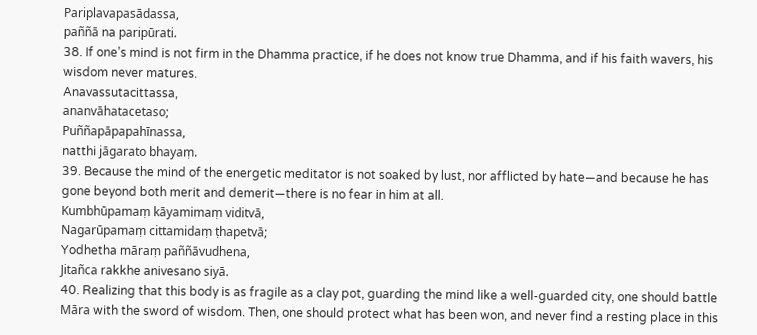Pariplavapasādassa,
paññā na paripūrati.
38. If one’s mind is not firm in the Dhamma practice, if he does not know true Dhamma, and if his faith wavers, his wisdom never matures.
Anavassutacittassa,
ananvāhatacetaso;
Puññapāpapahīnassa,
natthi jāgarato bhayaṃ.
39. Because the mind of the energetic meditator is not soaked by lust, nor afflicted by hate—and because he has gone beyond both merit and demerit—there is no fear in him at all.
Kumbhūpamaṃ kāyamimaṃ viditvā,
Nagarūpamaṃ cittamidaṃ ṭhapetvā;
Yodhetha māraṃ paññāvudhena,
Jitañca rakkhe anivesano siyā.
40. Realizing that this body is as fragile as a clay pot, guarding the mind like a well-guarded city, one should battle Māra with the sword of wisdom. Then, one should protect what has been won, and never find a resting place in this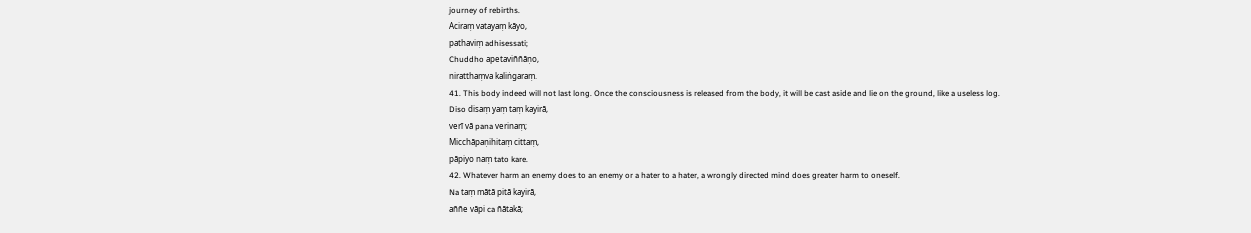journey of rebirths.
Aciraṃ vatayaṃ kāyo,
pathaviṃ adhisessati;
Chuddho apetaviññāṇo,
niratthaṃva kaliṅgaraṃ.
41. This body indeed will not last long. Once the consciousness is released from the body, it will be cast aside and lie on the ground, like a useless log.
Diso disaṃ yaṃ taṃ kayirā,
verī vā pana verinaṃ;
Micchāpaṇihitaṃ cittaṃ,
pāpiyo naṃ tato kare.
42. Whatever harm an enemy does to an enemy or a hater to a hater, a wrongly directed mind does greater harm to oneself.
Na taṃ mātā pitā kayirā,
aññe vāpi ca ñātakā;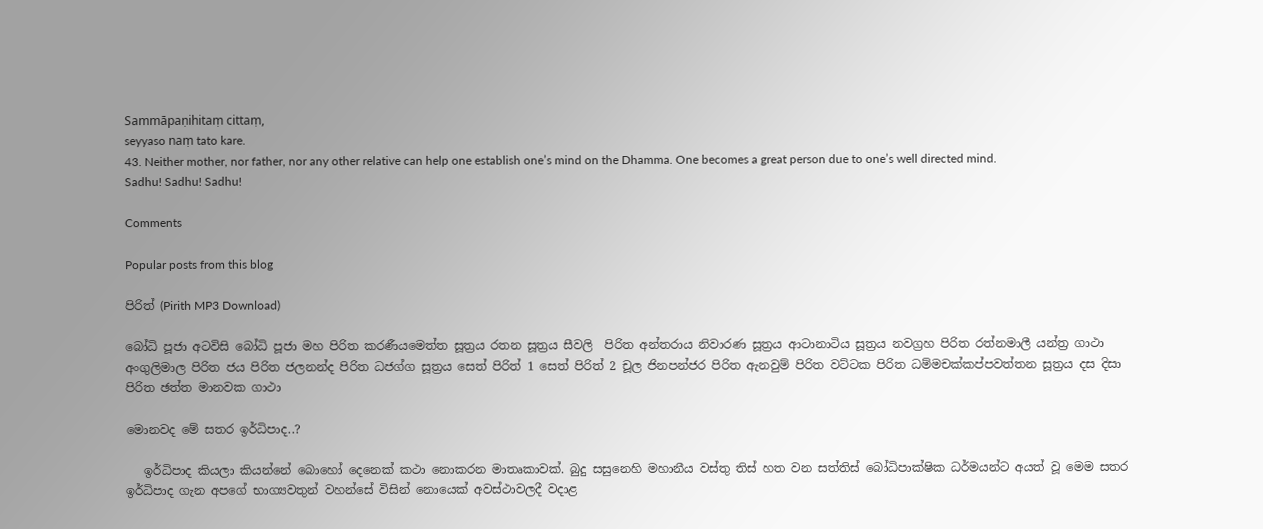Sammāpaṇihitaṃ cittaṃ,
seyyaso naṃ tato kare.
43. Neither mother, nor father, nor any other relative can help one establish one’s mind on the Dhamma. One becomes a great person due to one’s well directed mind.
Sadhu! Sadhu! Sadhu!

Comments

Popular posts from this blog

පිරිත් (Pirith MP3 Download)

බෝධි පූජා අටවිසි බෝධි පූජා මහ පිරිත කරණීයමෙත්ත සූත්‍රය රතන සූත්‍රය සීවලි  පිරිත අන්තරාය නිවාරණ සූත්‍රය ආටානාටිය සූත්‍රය නවග්‍රහ පිරිත රත්නමාලී යන්ත්‍ර ගාථා අංගුලිමාල පිරිත ජය පිරිත ජලනන්ද පිරිත ධජග්ග සූත්‍රය සෙත් පිරිත් 1 සෙත් පිරිත් 2 චූල ජිනපන්ජර පිරිත ඇනවුම් පිරිත වට්ටක පිරිත ධම්මචක්කප්පවත්තන සූත්‍රය දස දිසා පිරිත ඡත්ත මානවක ගාථා

මොනවද මේ සතර ඉර්ධිපාද..?

   ඉර්ධිපාද කියලා කියන්නේ බොහෝ දෙනෙක් කථා නොකරන මාතෘකාවක්. බුදු සසුනෙහි මහානීය වස්තු තිස් හත වන සත්තිස් බෝධිපාක්ෂික ධර්මයන්ට අයත් වූ මෙම සතර ඉර්ධිපාද ගැන අපගේ භාග්‍යවතුන් වහන්සේ විසින් නොයෙක් අවස්ථාවලදී වදාළ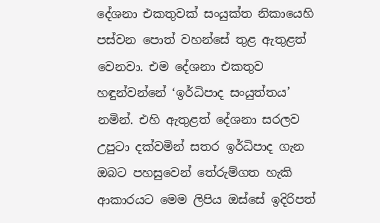දේශනා එකතුවක් සංයුක්ත නිකායෙහි පස්වන පොත් වහන්සේ තුළ ඇතුළත් වෙනවා. එම දේශනා එකතුව හඳුන්වන්නේ ‘ඉර්ධිපාද සංයුත්තය’ නමින්. එහි ඇතුළත් දේශනා සරලව උපුටා දක්වමින් සතර ඉර්ධිපාද ගැන ඔබට පහසුවෙන් තේරුම්ගත හැකි ආකාරයට මෙම ලිපිය ඔස්සේ ඉදිරිපත්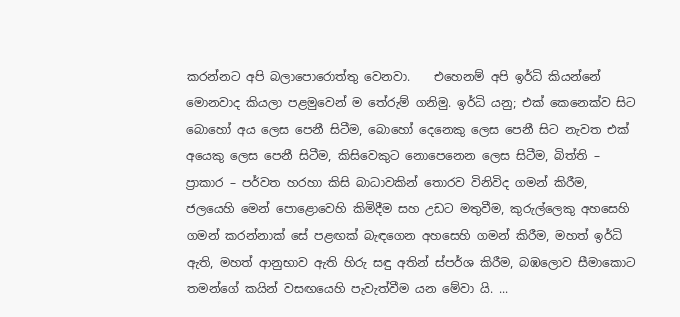කරන්නට අපි බලාපොරොත්තු වෙනවා.    එහෙනම් අපි ඉර්ධි කියන්නේ මොනවාද කියලා පළමුවෙන් ම තේරුම් ගනිමු. ඉර්ධි යනු; එක් කෙනෙක්ව සිට බොහෝ අය ලෙස පෙනී සිටීම, බොහෝ දෙනෙකු ලෙස පෙනී සිට නැවත එක් අයෙකු ලෙස පෙනී සිටීම, කිසිවෙකුට නොපෙනෙන ලෙස සිටීම, බිත්ති – ප්‍රාකාර – පර්වත හරහා කිසි බාධාවකින් තොරව විනිවිද ගමන් කිරීම, ජලයෙහි මෙන් පොළොවෙහි කිමිදීම සහ උඩට මතුවීම, කුරුල්ලෙකු අහසෙහි ගමන් කරන්නාක් සේ පළඟක් බැඳගෙන අහසෙහි ගමන් කිරීම, මහත් ඉර්ධි ඇති, මහත් ආනුභාව ඇති හිරු සඳු අතින් ස්පර්ශ කිරීම, බඹලොව සීමාකොට තමන්ගේ කයින් වසඟයෙහි පැවැත්වීම යන මේවා යි. ...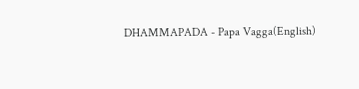DHAMMAPADA - Papa Vagga(English)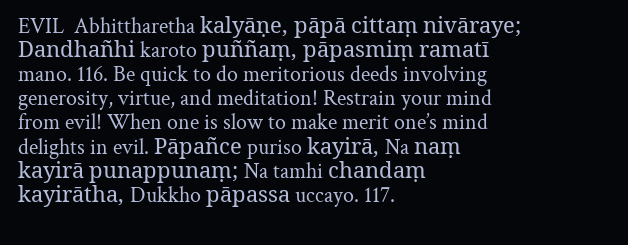EVIL  Abhittharetha kalyāṇe, pāpā cittaṃ nivāraye; Dandhañhi karoto puññaṃ, pāpasmiṃ ramatī mano. 116. Be quick to do meritorious deeds involving generosity, virtue, and meditation! Restrain your mind from evil! When one is slow to make merit one’s mind delights in evil. Pāpañce puriso kayirā, Na naṃ kayirā punappunaṃ; Na tamhi chandaṃ kayirātha, Dukkho pāpassa uccayo. 117.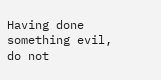Having done something evil, do not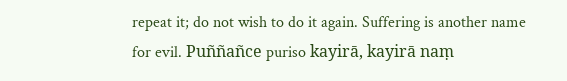repeat it; do not wish to do it again. Suffering is another name for evil. Puññañce puriso kayirā, kayirā naṃ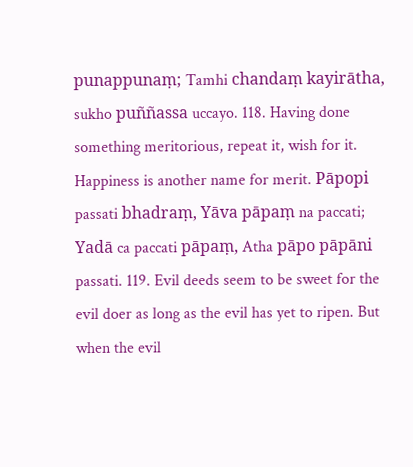punappunaṃ; Tamhi chandaṃ kayirātha, sukho puññassa uccayo. 118. Having done something meritorious, repeat it, wish for it. Happiness is another name for merit. Pāpopi passati bhadraṃ, Yāva pāpaṃ na paccati; Yadā ca paccati pāpaṃ, Atha pāpo pāpāni passati. 119. Evil deeds seem to be sweet for the evil doer as long as the evil has yet to ripen. But when the evil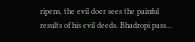ripens, the evil doer sees the painful results of his evil deeds. Bhadropi pass...